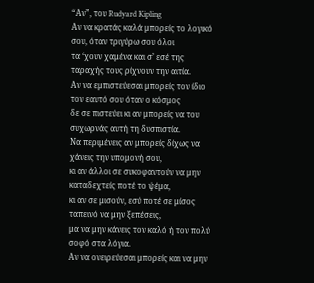“Αν”, του Rudyard Kipling
Αν να κρατάς καλά μπορείς το λογικό σου, όταν τριγύρω σου όλοι
τα ‘χουν χαμένα και σ’ εσέ της ταραχής τους ρίχνουν την αιτία.
Αν να εμπιστεύεσαι μπορείς τον ίδιο τον εαυτό σου όταν ο κόσμος
δε σε πιστεύει κι αν μπορείς να του συχωρνάς αυτή τη δυσπιστία.
Να περιμένεις αν μπορείς δίχως να χάνεις την υπομονή σου,
κι αν άλλοι σε συκοφαντούν να μην καταδεχτείς ποτέ το ψέμα,
κι αν σε μισούν, εσύ ποτέ σε μίσος ταπεινό να μην ξεπέσεις,
μα να μην κάνεις τον καλό ή τον πολύ σοφό στα λόγια.
Αν να ονειρεύεσαι μπορείς και να μην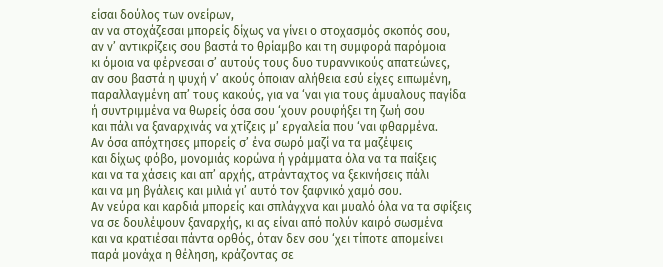είσαι δούλος των ονείρων,
αν να στοχάζεσαι μπορείς δίχως να γίνει ο στοχασμός σκοπός σου,
αν ν’ αντικρίζεις σου βαστά το θρίαμβο και τη συμφορά παρόμοια
κι όμοια να φέρνεσαι σ’ αυτούς τους δυο τυραννικούς απατεώνες,
αν σου βαστά η ψυχή ν’ ακούς όποιαν αλήθεια εσύ είχες ειπωμένη,
παραλλαγμένη απ’ τους κακούς, για να ‘ναι για τους άμυαλους παγίδα
ή συντριμμένα να θωρείς όσα σου ‘χουν ρουφήξει τη ζωή σου
και πάλι να ξαναρχινάς να χτίζεις μ’ εργαλεία που ‘ναι φθαρμένα.
Αν όσα απόχτησες μπορείς σ’ ένα σωρό μαζί να τα μαζέψεις
και δίχως φόβο, μονομιάς κορώνα ή γράμματα όλα να τα παίξεις
και να τα χάσεις και απ’ αρχής, ατράνταχτος να ξεκινήσεις πάλι
και να μη βγάλεις και μιλιά γι’ αυτό τον ξαφνικό χαμό σου.
Αν νεύρα και καρδιά μπορείς και σπλάγχνα και μυαλό όλα να τα σφίξεις
να σε δουλέψουν ξαναρχής, κι ας είναι από πολύν καιρό σωσμένα
και να κρατιέσαι πάντα ορθός, όταν δεν σου ‘χει τίποτε απομείνει
παρά μονάχα η θέληση, κράζοντας σε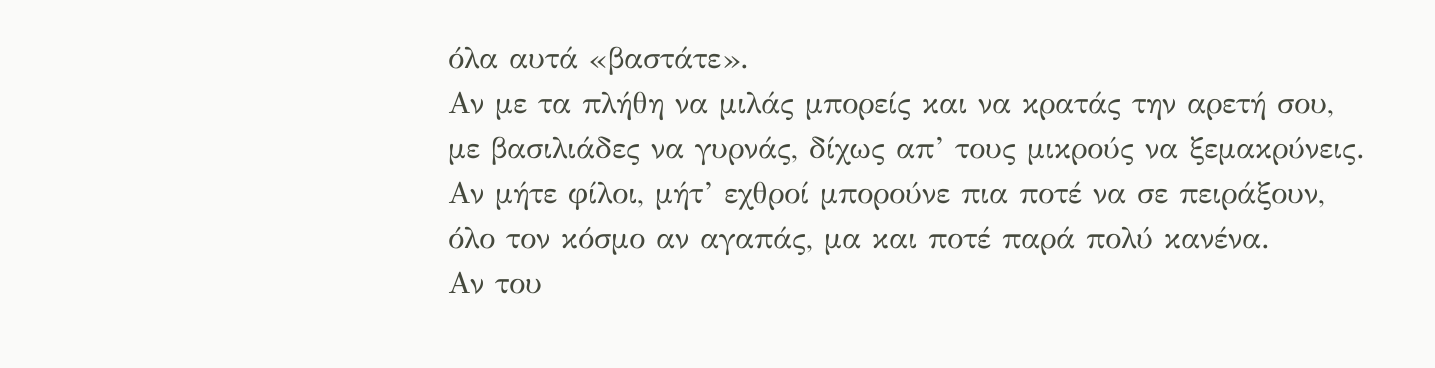όλα αυτά «βαστάτε».
Αν με τα πλήθη να μιλάς μπορείς και να κρατάς την αρετή σου,
με βασιλιάδες να γυρνάς, δίχως απ’ τους μικρούς να ξεμακρύνεις.
Αν μήτε φίλοι, μήτ’ εχθροί μπορούνε πια ποτέ να σε πειράξουν,
όλο τον κόσμο αν αγαπάς, μα και ποτέ παρά πολύ κανένα.
Αν του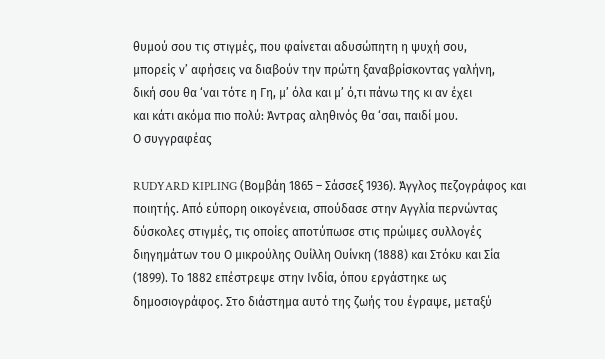θυμού σου τις στιγμές, που φαίνεται αδυσώπητη η ψυχή σου,
μπορείς ν’ αφήσεις να διαβούν την πρώτη ξαναβρίσκοντας γαλήνη,
δική σου θα ‘ναι τότε η Γη, μ’ όλα και μ’ ό,τι πάνω της κι αν έχει
και κάτι ακόμα πιο πολύ: Άντρας αληθινός θα ‘σαι, παιδί μου.
Ο συγγραφέας

RUDYARD KIPLING (Βομβάη 1865 – Σάσσεξ 1936). Άγγλος πεζογράφος και ποιητής. Από εύπορη οικογένεια, σπούδασε στην Αγγλία περνώντας δύσκολες στιγμές, τις οποίες αποτύπωσε στις πρώιμες συλλογές διηγημάτων του Ο μικρούλης Ουίλλη Ουίνκη (1888) και Στόκυ και Σία (1899). Το 1882 επέστρεψε στην Ινδία, όπου εργάστηκε ως δημοσιογράφος. Στο διάστημα αυτό της ζωής του έγραψε, μεταξύ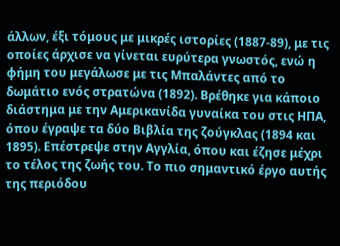άλλων, έξι τόμους με μικρές ιστορίες (1887-89), με τις οποίες άρχισε να γίνεται ευρύτερα γνωστός, ενώ η φήμη του μεγάλωσε με τις Μπαλάντες από το δωμάτιο ενός στρατώνα (1892). Βρέθηκε για κάποιο διάστημα με την Αμερικανίδα γυναίκα του στις ΗΠΑ, όπου έγραψε τα δύο Βιβλία της ζούγκλας (1894 και 1895). Επέστρεψε στην Αγγλία, όπου και έζησε μέχρι το τέλος της ζωής του. Το πιο σημαντικό έργο αυτής της περιόδου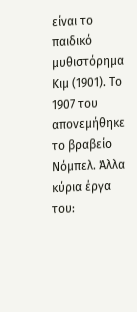είναι το παιδικό μυθιστόρημα Κιμ (1901). Το 1907 του απονεμήθηκε το βραβείο Νόμπελ. Άλλα κύρια έργα του: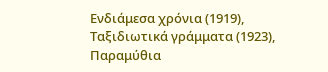Ενδιάμεσα χρόνια (1919), Ταξιδιωτικά γράμματα (1923), Παραμύθια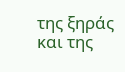της ξηράς και της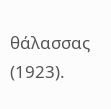θάλασσας (1923).